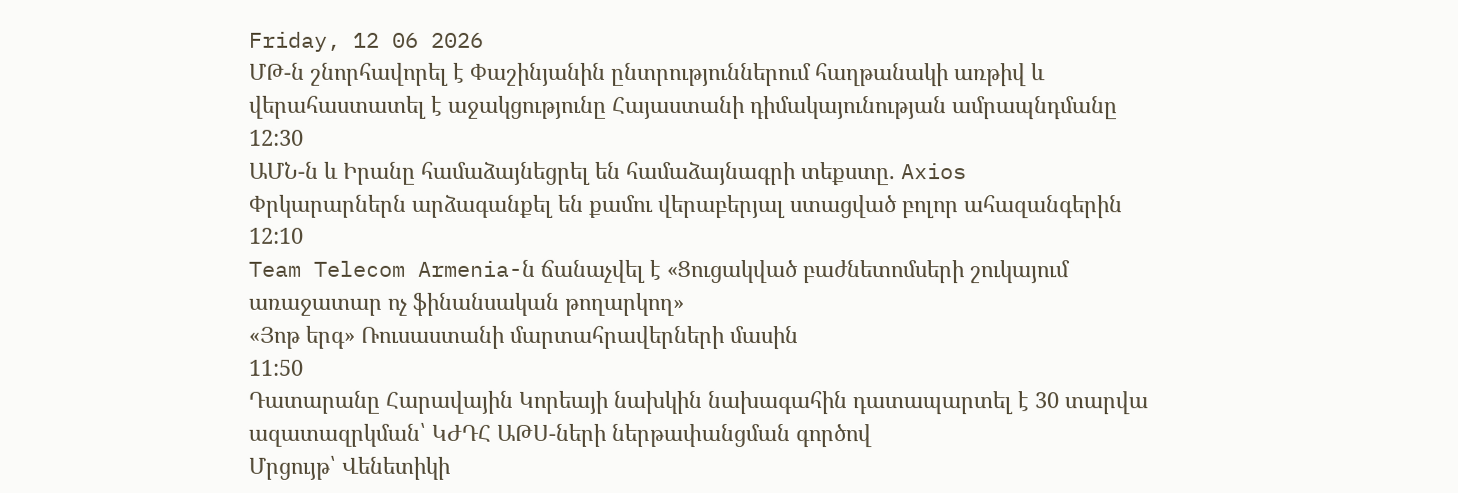Friday, 12 06 2026
ՄԹ-ն շնորհավորել է Փաշինյանին ընտրություններում հաղթանակի առթիվ և վերահաստատել է աջակցությունը Հայաստանի դիմակայունության ամրապնդմանը
12:30
ԱՄՆ-ն և Իրանը համաձայնեցրել են համաձայնագրի տեքստը. Axios
Փրկարարներն արձագանքել են քամու վերաբերյալ ստացված բոլոր ահազանգերին
12:10
Team Telecom Armenia-ն ճանաչվել է «Ցուցակված բաժնետոմսերի շուկայում առաջատար ոչ ֆինանսական թողարկող»
«Յոթ երգ» Ռուսաստանի մարտահրավերների մասին
11:50
Դատարանը Հարավային Կորեայի նախկին նախագահին դատապարտել է 30 տարվա ազատազրկման՝ ԿԺԴՀ ԱԹՍ-ների ներթափանցման գործով
Մրցույթ՝ Վենետիկի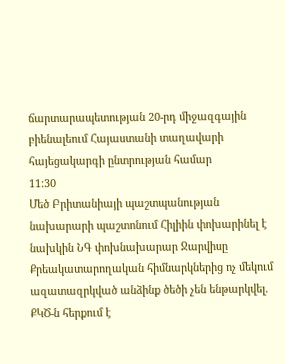ճարտարապետության 20-րդ միջազգային բիենալեում Հայաստանի տաղավարի հայեցակարգի ընտրության համար
11:30
Մեծ Բրիտանիայի պաշտպանության նախարարի պաշտոնում Հիլիին փոխարինել է նախկին ՆԳ փոխնախարար Ջարվիսը
Քրեակատարողական հիմնարկներից ոչ մեկում ազատազրկված անձինք ծեծի չեն ենթարկվել. ՔԿԾ-ն հերքում է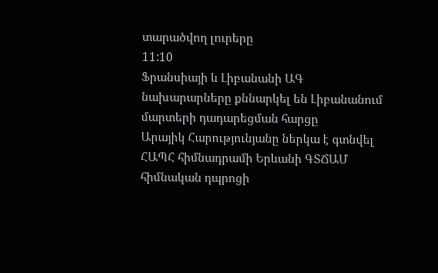տարածվող լուրերը
11:10
Ֆրանսիայի և Լիբանանի ԱԳ նախարարները քննարկել են Լիբանանում մարտերի դադարեցման հարցը
Արայիկ Հարությունյանը ներկա է գտնվել ՀԱՊՀ հիմնադրամի Երևանի ԳՏՃԱՄ հիմնական դպրոցի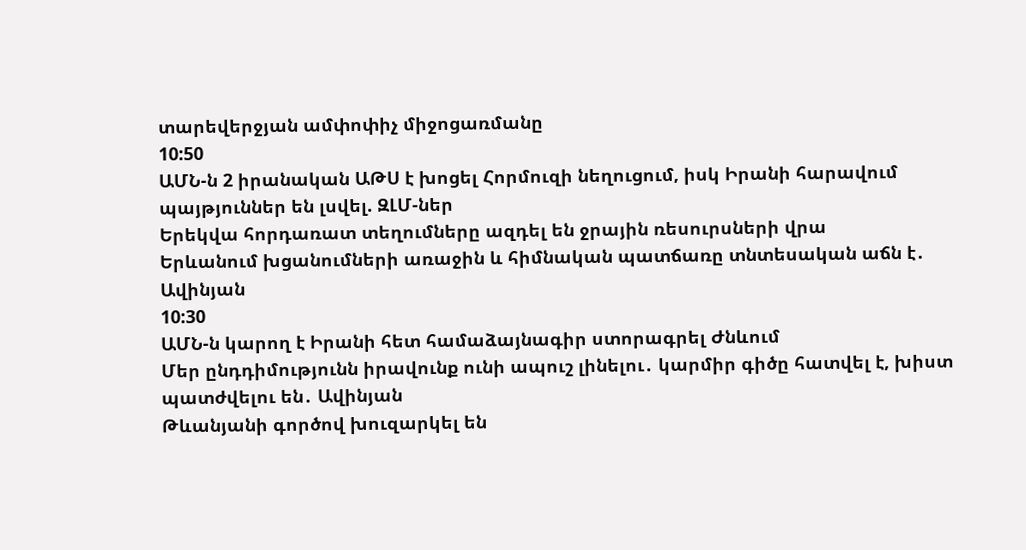տարեվերջյան ամփոփիչ միջոցառմանը
10:50
ԱՄՆ-ն 2 իրանական ԱԹՍ է խոցել Հորմուզի նեղուցում, իսկ Իրանի հարավում պայթյուններ են լսվել. ԶԼՄ-ներ
Երեկվա հորդառատ տեղումները ազդել են ջրային ռեսուրսների վրա
Երևանում խցանումների առաջին և հիմնական պատճառը տնտեսական աճն է․ Ավինյան
10:30
ԱՄՆ-ն կարող է Իրանի հետ համաձայնագիր ստորագրել Ժնևում
Մեր ընդդիմությունն իրավունք ունի ապուշ լինելու․ կարմիր գիծը հատվել է, խիստ պատժվելու են․ Ավինյան
Թևանյանի գործով խուզարկել են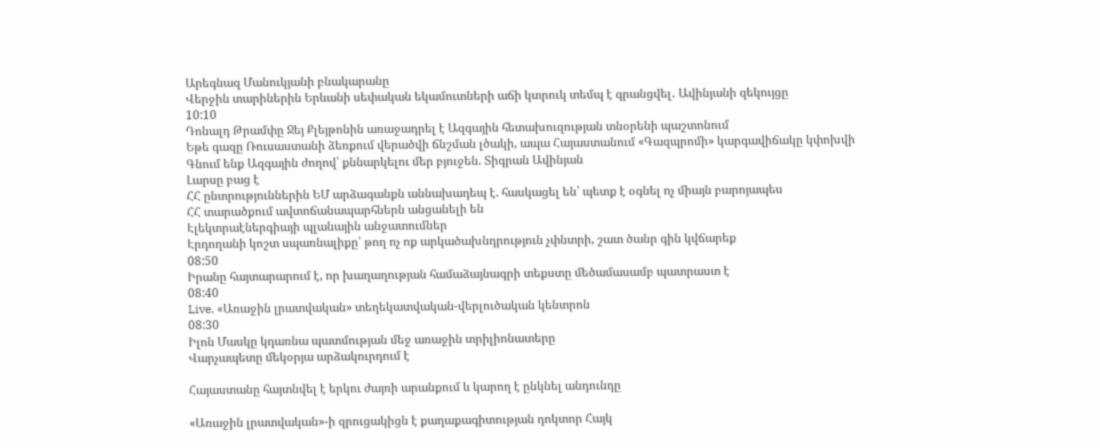Արեգնազ Մանուկյանի բնակարանը
Վերջին տարիներին Երևանի սեփական եկամուտների աճի կտրուկ տեմպ է գրանցվել․ Ավինյանի զեկույցը
10:10
Դոնալդ Թրամփը Ջեյ Քլեյթոնին առաջադրել է Ազգային հետախուզության տնօրենի պաշտոնում
Եթե գազը Ռուսաստանի ձեռքում վերածվի ճնշման լծակի, ապա Հայաստանում «Գազպրոմի» կարգավիճակը կփոխվի
Գնում ենք Ազգային ժողով՝ քննարկելու մեր բյուջեն. Տիգրան Ավինյան
Լարսը բաց է
ՀՀ ընտրություններին ԵՄ արձագանքն աննախադեպ է. հասկացել են՝ պետք է օգնել ոչ միայն բարոյապես
ՀՀ տարածքում ավտոճանապարհներն անցանելի են
Էլեկտրաէներգիայի պլանային անջատումներ
Էրդողանի կոշտ սպառնալիքը՝ թող ոչ ոք արկածախնդրություն չփնտրի, շատ ծանր գին կվճարեք
08:50
Իրանը հայտարարում է, որ խաղաղության համաձայնագրի տեքստը մեծամասամբ պատրաստ է
08:40
Live. «Առաջին լրատվական» տեղեկատվական-վերլուծական կենտրոն
08:30
Իլոն Մասկը կդառնա պատմության մեջ առաջին տրիլիոնատերը
Վարչապետը մեկօրյա արձակուրդում է

Հայաստանը հայտնվել է երկու ժայռի արանքում և կարող է ընկնել անդունդը

«Առաջին լրատվական»-ի զրուցակիցն է քաղաքագիտության դոկտոր Հայկ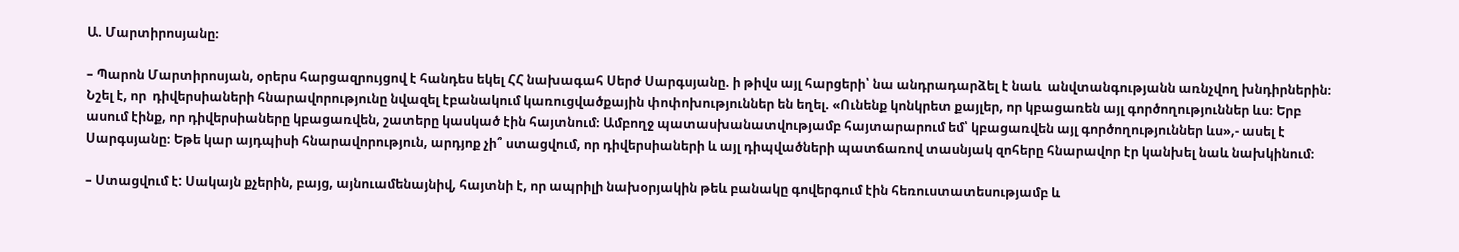Ա. Մարտիրոսյանը։

– Պարոն Մարտիրոսյան, օրերս հարցազրույցով է հանդես եկել ՀՀ նախագահ Սերժ Սարգսյանը. ի թիվս այլ հարցերի՝ նա անդրադարձել է նաև  անվտանգությանն առնչվող խնդիրներին։ Նշել է, որ  դիվերսիաների հնարավորությունը նվազել էբանակում կառուցվածքային փոփոխություններ են եղել. «Ունենք կոնկրետ քայլեր, որ կբացառեն այլ գործողություններ ևս։ Երբ ասում էինք, որ դիվերսիաները կբացառվեն, շատերը կասկած էին հայտնում։ Ամբողջ պատասխանատվությամբ հայտարարում եմ՝ կբացառվեն այլ գործողություններ ևս»,- ասել է Սարգսյանը։ Եթե կար այդպիսի հնարավորություն, արդյոք չի՞ ստացվում, որ դիվերսիաների և այլ դիպվածների պատճառով տասնյակ զոհերը հնարավոր էր կանխել նաև նախկինում։

– Ստացվում է: Սակայն քչերին, բայց, այնուամենայնիվ, հայտնի է, որ ապրիլի նախօրյակին թեև բանակը գովերգում էին հեռուստատեսությամբ և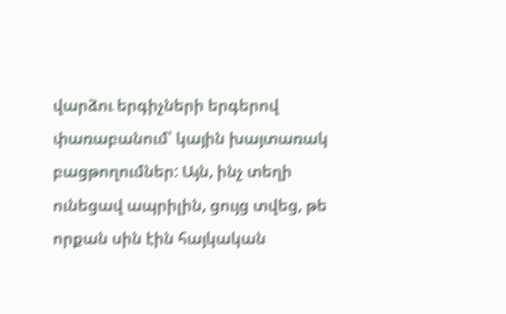վարձու երգիչների երգերով փառաբանում՝ կային խայտառակ բացթողումներ: Այն, ինչ տեղի ունեցավ ապրիլին, ցույց տվեց, թե որքան սին էին հայկական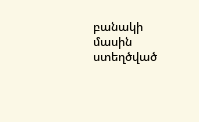բանակի մասին ստեղծված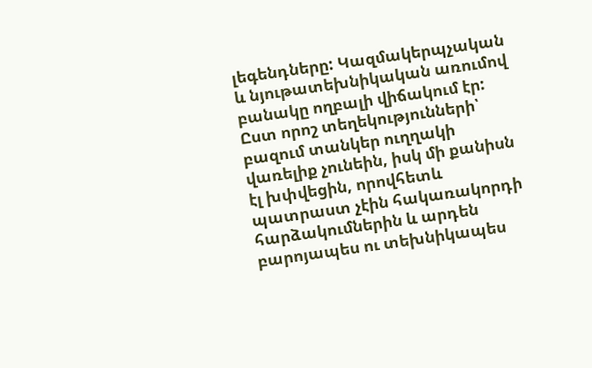լեգենդները: Կազմակերպչական և նյութատեխնիկական առումով բանակը ողբալի վիճակում էր: Ըստ որոշ տեղեկությունների՝ բազում տանկեր ուղղակի վառելիք չունեին, իսկ մի քանիսն էլ խփվեցին, որովհետև պատրաստ չէին հակառակորդի հարձակումներին և արդեն բարոյապես ու տեխնիկապես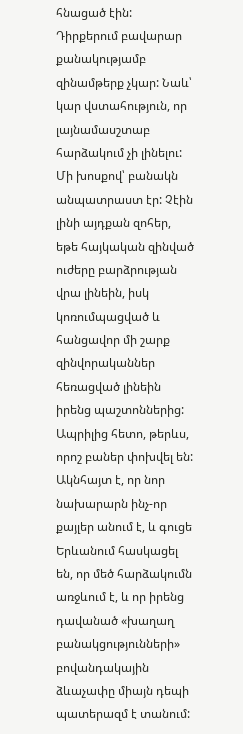հնացած էին: Դիրքերում բավարար քանակությամբ զինամթերք չկար: Նաև՝ կար վստահություն, որ լայնամասշտաբ հարձակում չի լինելու: Մի խոսքով՝ բանակն անպատրաստ էր: Չէին լինի այդքան զոհեր, եթե հայկական զինված ուժերը բարձրության վրա լինեին, իսկ կոռումպացված և հանցավոր մի շարք զինվորականներ հեռացված լինեին իրենց պաշտոններից: Ապրիլից հետո, թերևս, որոշ բաներ փոխվել են: Ակնհայտ է, որ նոր նախարարն ինչ-որ քայլեր անում է, և գուցե Երևանում հասկացել են, որ մեծ հարձակումն առջևում է, և որ իրենց դավանած «խաղաղ բանակցությունների» բովանդակային ձևաչափը միայն դեպի պատերազմ է տանում: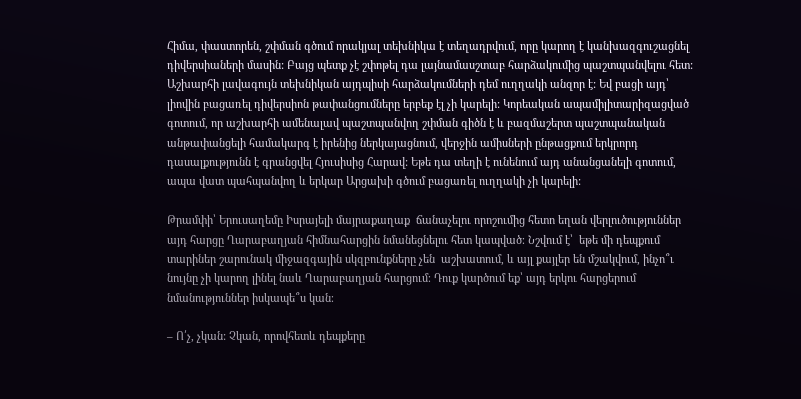Հիմա, փաստորեն, շփման գծում որակյալ տեխնիկա է տեղադրվում, որը կարող է կանխազգուշացնել դիվերսիաների մասին: Բայց պետք չէ շփոթել դա լայնամասշտաբ հարձակումից պաշտպանվելու հետ: Աշխարհի լավագույն տեխնիկան այդպիսի հարձակումների դեմ ուղղակի անզոր է: Եվ բացի այդ՝ լիովին բացառել դիվերսիոն թափանցումները երբեք էլ չի կարելի: Կորեական ապամիլիտարիզացված գոտում, որ աշխարհի ամենալավ պաշտպանվող շփման գիծն է և բազմաշերտ պաշտպանական անթափանցելի համակարգ է իրենից ներկայացնում, վերջին ամիսների ընթացքում երկրորդ դասալքությունն է գրանցվել Հյուսիսից Հարավ: Եթե դա տեղի է ունենում այդ անանցանելի գոտում, ապա վատ պահպանվող և երկար Արցախի գծում բացառել ուղղակի չի կարելի:

Թրամփի՝ Երուսաղեմը Իսրայելի մայրաքաղաք  ճանաչելու որոշումից հետո եղան վերլուծություններ այդ հարցը Ղարաբաղյան հիմնահարցին նմանեցնելու հետ կապված։ Նշվում է՝  եթե մի դեպքում տարիներ շարունակ միջազգային սկզբունքները չեն  աշխատում, և այլ քայլեր են մշակվում, ինչո՞ւ նույնը չի կարող լինել նաև Ղարաբաղյան հարցում։ Դուք կարծում եք՝ այդ երկու հարցերում նմանություններ իսկապե՞ս կան։

– Ո՛չ, չկան: Չկան, որովհետև դեպքերը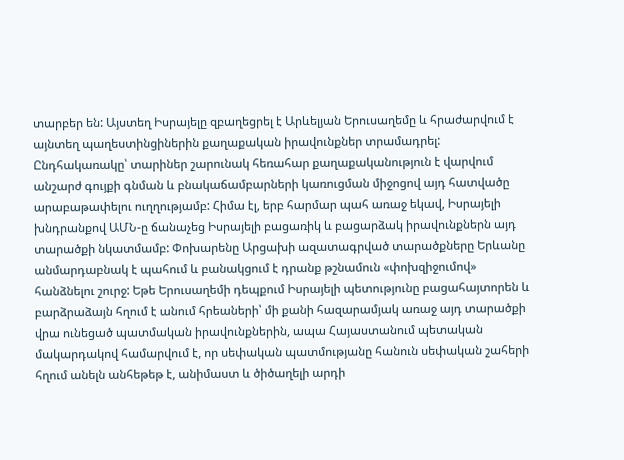տարբեր են: Այստեղ Իսրայելը զբաղեցրել է Արևելյան Երուսաղեմը և հրաժարվում է այնտեղ պաղեստինցիներին քաղաքական իրավունքներ տրամադրել: Ընդհակառակը՝ տարիներ շարունակ հեռահար քաղաքականություն է վարվում անշարժ գույքի գնման և բնակաճամբարների կառուցման միջոցով այդ հատվածը արաբաթափելու ուղղությամբ: Հիմա էլ, երբ հարմար պահ առաջ եկավ, Իսրայելի խնդրանքով ԱՄՆ-ը ճանաչեց Իսրայելի բացառիկ և բացարձակ իրավունքներն այդ տարածքի նկատմամբ: Փոխարենը Արցախի ազատագրված տարածքները Երևանը անմարդաբնակ է պահում և բանակցում է դրանք թշնամուն «փոխզիջումով» հանձնելու շուրջ: Եթե Երուսաղեմի դեպքում Իսրայելի պետությունը բացահայտորեն և բարձրաձայն հղում է անում հրեաների՝ մի քանի հազարամյակ առաջ այդ տարածքի վրա ունեցած պատմական իրավունքներին, ապա Հայաստանում պետական մակարդակով համարվում է, որ սեփական պատմությանը հանուն սեփական շահերի հղում անելն անհեթեթ է, անիմաստ և ծիծաղելի արդի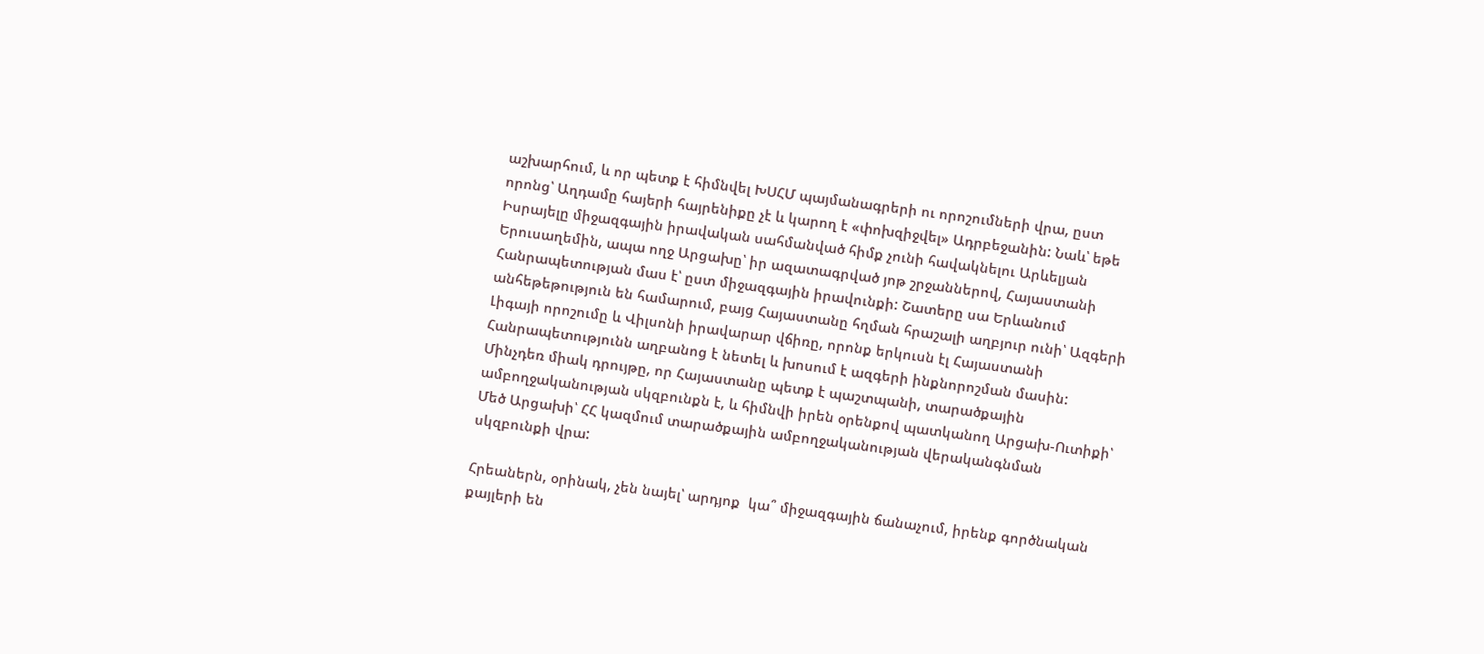աշխարհում, և որ պետք է հիմնվել ԽՍՀՄ պայմանագրերի ու որոշումների վրա, ըստ որոնց՝ Աղդամը հայերի հայրենիքը չէ և կարող է «փոխզիջվել» Ադրբեջանին: Նաև՝ եթե Իսրայելը միջազգային իրավական սահմանված հիմք չունի հավակնելու Արևելյան Երուսաղեմին, ապա ողջ Արցախը՝ իր ազատագրված յոթ շրջաններով, Հայաստանի Հանրապետության մաս է՝ ըստ միջազգային իրավունքի: Շատերը սա Երևանում անհեթեթություն են համարում, բայց Հայաստանը հղման հրաշալի աղբյուր ունի՝ Ազգերի Լիգայի որոշումը և Վիլսոնի իրավարար վճիռը, որոնք երկուսն էլ Հայաստանի Հանրապետությունն աղբանոց է նետել և խոսում է ազգերի ինքնորոշման մասին: Մինչդեռ միակ դրույթը, որ Հայաստանը պետք է պաշտպանի, տարածքային ամբողջականության սկզբունքն է, և հիմնվի իրեն օրենքով պատկանող Արցախ-Ուտիքի՝ Մեծ Արցախի՝ ՀՀ կազմում տարածքային ամբողջականության վերականգնման սկզբունքի վրա:

Հրեաներն, օրինակ, չեն նայել՝ արդյոք  կա՞ միջազգային ճանաչում, իրենք գործնական քայլերի են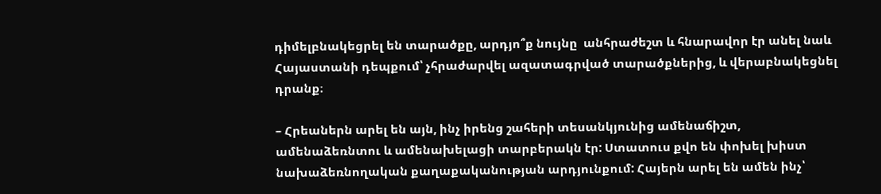դիմելբնակեցրել են տարածքը, արդյո՞ք նույնը  անհրաժեշտ և հնարավոր էր անել նաև Հայաստանի դեպքում՝ չհրաժարվել ազատագրված տարածքներից, և վերաբնակեցնել դրանք։

– Հրեաներն արել են այն, ինչ իրենց շահերի տեսանկյունից ամենաճիշտ, ամենաձեռնտու և ամենախելացի տարբերակն էր: Ստատուս քվո են փոխել խիստ նախաձեռնողական քաղաքականության արդյունքում: Հայերն արել են ամեն ինչ՝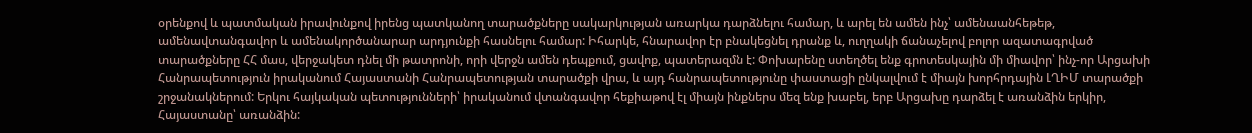օրենքով և պատմական իրավունքով իրենց պատկանող տարածքները սակարկության առարկա դարձնելու համար, և արել են ամեն ինչ՝ ամենաանհեթեթ, ամենավտանգավոր և ամենակործանարար արդյունքի հասնելու համար: Իհարկե, հնարավոր էր բնակեցնել դրանք և, ուղղակի ճանաչելով բոլոր ազատագրված տարածքները ՀՀ մաս, վերջակետ դնել մի թատրոնի, որի վերջն ամեն դեպքում, ցավոք, պատերազմն է: Փոխարենը ստեղծել ենք գրոտեսկային մի միավոր՝ ինչ-որ Արցախի Հանրապետություն իրականում Հայաստանի Հանրապետության տարածքի վրա, և այդ հանրապետությունը փաստացի ընկալվում է միայն խորհրդային ԼՂԻՄ տարածքի շրջանակներում: Երկու հայկական պետությունների՝ իրականում վտանգավոր հեքիաթով էլ միայն ինքներս մեզ ենք խաբել, երբ Արցախը դարձել է առանձին երկիր, Հայաստանը՝ առանձին: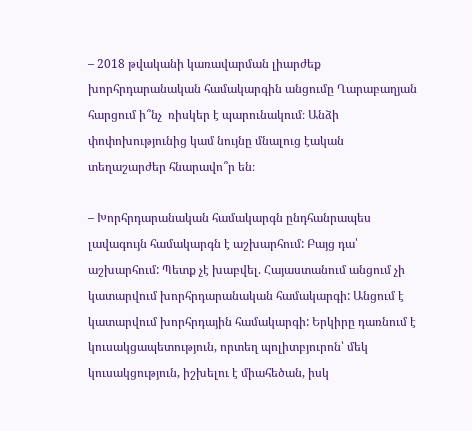– 2018 թվականի կառավարման լիարժեք խորհրդարանական համակարգին անցումը Ղարաբաղյան հարցում ի՞նչ  ռիսկեր է պարունակում։ Անձի փոփոխությունից կամ նույնը մնալուց էական տեղաշարժեր հնարավո՞ր են։

– Խորհրդարանական համակարգն ընդհանրապես լավագույն համակարգն է աշխարհում: Բայց դա՝ աշխարհում: Պետք չէ խաբվել. Հայաստանում անցում չի կատարվում խորհրդարանական համակարգի: Անցում է կատարվում խորհրդային համակարգի: Երկիրը դառնում է կուսակցապետություն, որտեղ պոլիտբյուրոն՝ մեկ կուսակցություն, իշխելու է միահեծան, իսկ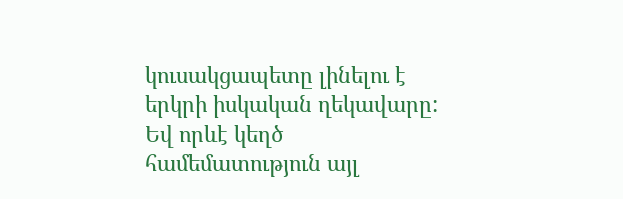կուսակցապետը լինելու է երկրի իսկական ղեկավարը: Եվ որևէ կեղծ համեմատություն այլ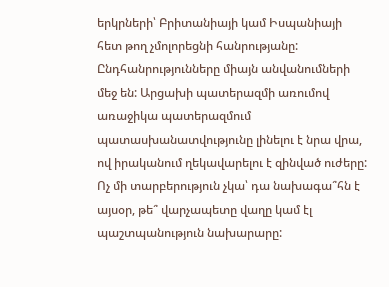երկրների՝ Բրիտանիայի կամ Իսպանիայի հետ թող չմոլորեցնի հանրությանը: Ընդհանրությունները միայն անվանումների մեջ են: Արցախի պատերազմի առումով առաջիկա պատերազմում պատասխանատվությունը լինելու է նրա վրա, ով իրականում ղեկավարելու է զինված ուժերը: Ոչ մի տարբերություն չկա՝ դա նախագա՞հն է այսօր, թե՞ վարչապետը վաղը կամ էլ պաշտպանություն նախարարը: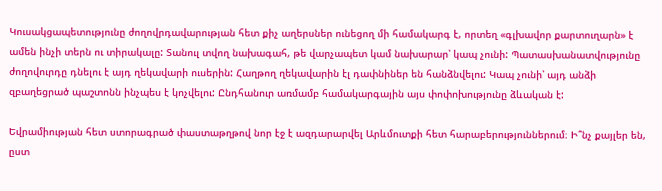Կուսակցապետությունը ժողովրդավարության հետ քիչ աղերսներ ունեցող մի համակարգ է, որտեղ «գլխավոր քարտուղարն» է ամեն ինչի տերն ու տիրակալը: Տանուլ տվող նախագահ, թե վարչապետ կամ նախարար՝ կապ չունի: Պատասխանատվությունը ժողովուրդը դնելու է այդ ղեկավարի ուսերին: Հաղթող ղեկավարին էլ դափնիներ են հանձնվելու: Կապ չունի՝ այդ անձի զբաղեցրած պաշտոնն ինչպես է կոչվելու: Ընդհանուր առմամբ համակարգային այս փոփոխությունը ձևական է:

Եվրամիության հետ ստորագրած փաստաթղթով նոր էջ է ազդարարվել Արևմուտքի հետ հարաբերություններում։ Ի՞նչ քայլեր են, ըստ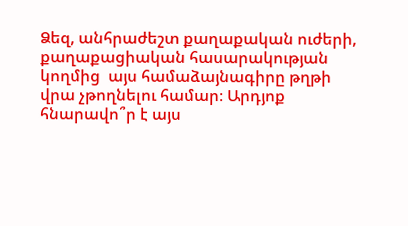Ձեզ, անհրաժեշտ քաղաքական ուժերի, քաղաքացիական հասարակության կողմից  այս համաձայնագիրը թղթի վրա չթողնելու համար։ Արդյոք հնարավո՞ր է այս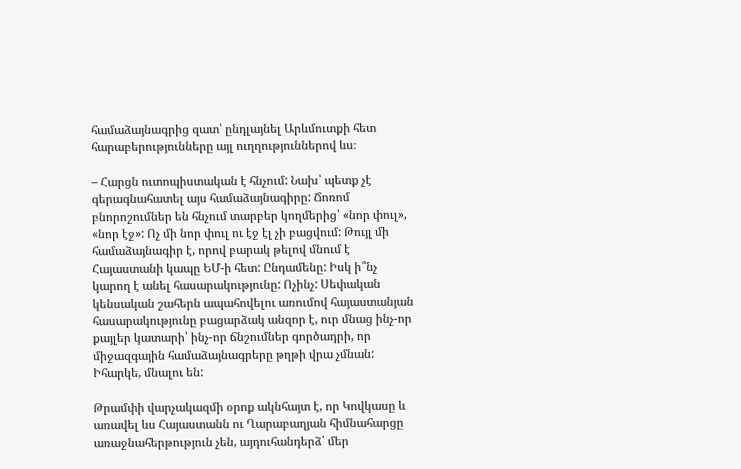համաձայնագրից զատ՝ ընդլայնել Արևմուտքի հետ հարաբերությունները այլ ուղղություններով ևս։

– Հարցն ուտոպիստական է հնչում: Նախ՝ պետք չէ գերագնահատել այս համաձայնագիրը: Ճոռոմ բնորոշումներ են հնչում տարբեր կողմերից՝ «նոր փուլ», «նոր էջ»: Ոչ մի նոր փուլ ու էջ էլ չի բացվում: Թույլ մի համաձայնագիր է, որով բարակ թելով մնում է Հայաստանի կապը ԵՄ-ի հետ: Ընդամենը: Իսկ ի՞նչ կարող է անել հասարակությունը: Ոչինչ: Սեփական կենսական շահերն ապահովելու առումով հայաստանյան հասարակությունը բացարձակ անզոր է, ուր մնաց ինչ-որ քայլեր կատարի՝ ինչ-որ ճնշումներ գործադրի, որ միջազգային համաձայնագրերը թղթի վրա չմնան: Իհարկե, մնալու են:

Թրամփի վարչակազմի օրոք ակնհայտ է, որ Կովկասը և առավել ևս Հայաստանն ու Ղարաբաղյան հիմնահարցը առաջնահերթություն չեն, այդուհանդերձ՝ մեր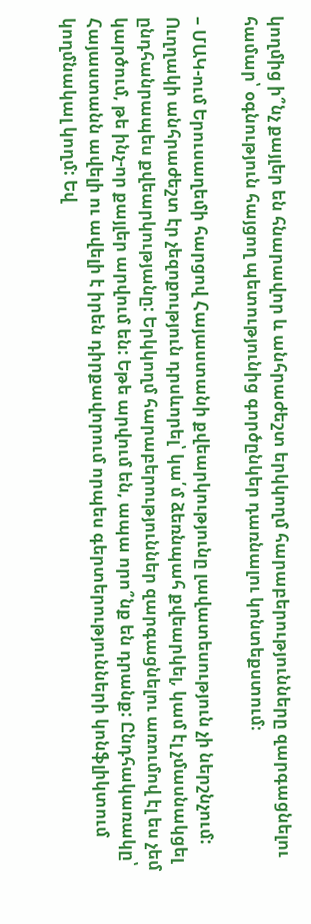կողմից ի՞նչ քայլեր են հնարավոր և անհրաժեշտ երկկողմ հարաբերությունները զարգացնելու համար՝ օգնություն հայցող պետությունից գործընկեր դառնալու կոնտեքստում։

– ՄԱԿ-ում Երուսաղեմի հարցով Հայաստանի քվեարկությունը լավատեսություն չի ներշնչում: Ուղղակի անհրաժեշտ էր չեզոքություն դրսևորել՝ կա՛մ ձեռնպահ քվեարկել, կամ էլ չմասնակցել ընդհանրապես քվեարկությանը: Երկկողմ հարաբերություններ զարգացնելու առումով էլ ես չեմ կարծում, թե ինչ-որ քայլեր արվում են: Եթե արվում են, ապա որո՞նք են դրանք: Ընդհակառակը՝ Հայաստանն ավելի ու ավելի է իրեն դիրքավորում որպես գերտերությունների կոնֆլիկտում կողմնակալ կողմ: Եվ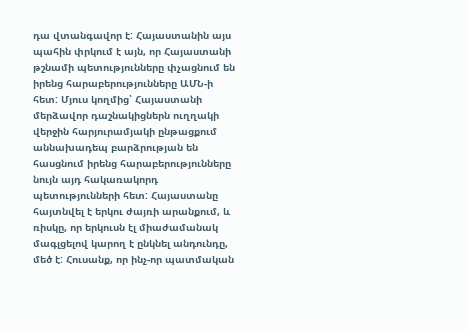դա վտանգավոր է: Հայաստանին այս պահին փրկում է այն, որ Հայաստանի թշնամի պետությունները փչացնում են իրենց հարաբերությունները ԱՄՆ-ի հետ: Մյուս կողմից՝ Հայաստանի մերձավոր դաշնակիցներն ուղղակի վերջին հարյուրամյակի ընթացքում աննախադեպ բարձրության են հասցնում իրենց հարաբերությունները նույն այդ հակառակորդ պետությունների հետ: Հայաստանը հայտնվել է երկու ժայռի արանքում, և ռիսկը, որ երկուսն էլ միաժամանակ մագլցելով կարող է ընկնել անդունդը, մեծ է: Հուսանք, որ ինչ-որ պատմական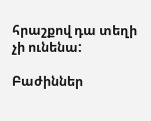հրաշքով դա տեղի չի ունենա:

Բաժիններ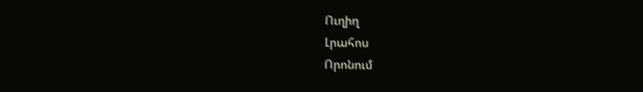Ուղիղ
Լրահոս
Որոնում